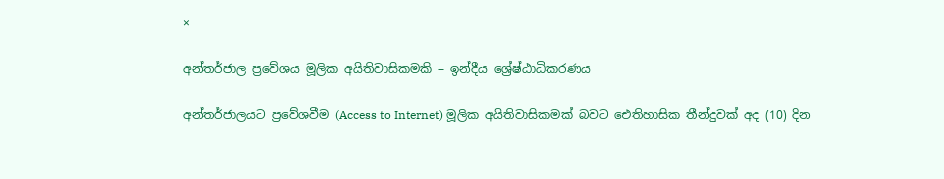×

අන්තර්ජාල ප්‍රවේශය මූලික අයිතිවාසිකමකි – ඉන්දීය ශ්‍රේෂ්ඨාධිකරණය

අන්තර්ජාලයට ප්‍රවේශවීම (Access to Internet) මූලික අයිතිවාසිකමක් බවට ඓතිහාසික තීන්දුවක් අද (10) දින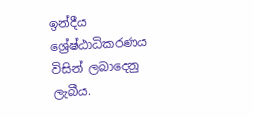ඉන්දීය ශ්‍රේෂ්ඨාධිකරණය විසින් ලබාදෙනු ලැබීය.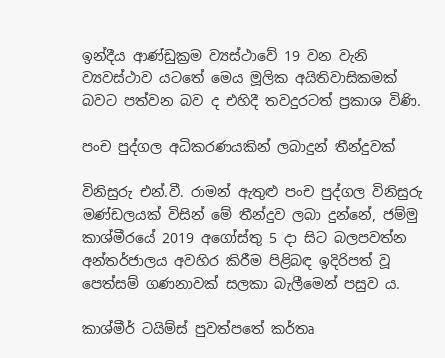ඉන්දීය ආණ්ඩුක්‍රම ව්‍යස්ථාවේ 19 වන වැනි ව්‍යවස්ථාව යටතේ මෙය මූලික අයිතිවාසිකමක් බවට පත්වන බව ද එහිදී තවදුරටත් ප්‍රකාශ විණි.

පංච පුද්ගල අධිකරණයකින් ලබාදුන් තීන්දුවක්

විනිසුරු එන්.වී. රාමන් ඇතුළු පංච පුද්ගල විනිසුරු මණ්ඩලයක් විසින් මේ තීන්දුව ලබා දුන්නේ, ජම්මු කාශ්මීරයේ 2019 අගෝස්තු 5 දා සිට බලපවත්න අන්තර්ජාලය අවහිර කිරීම පිළිබඳ ඉදිරිපත් වූ පෙත්සම් ගණනාවක් සලකා බැලීමෙන් පසුව ය.

කාශ්මීර් ටයිම්ස් පුවත්පතේ කර්තෘ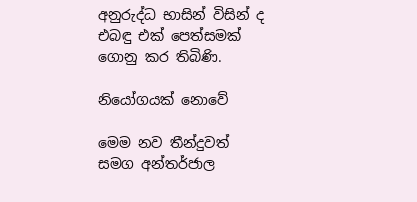අනුරුද්ධ භාසින් විසින් ද එබඳු එක් පෙත්සමක් ගොනු කර තිබිණි.

නියෝගයක් නොවේ

මෙම නව තීන්දුවත් සමග අන්තර්ජාල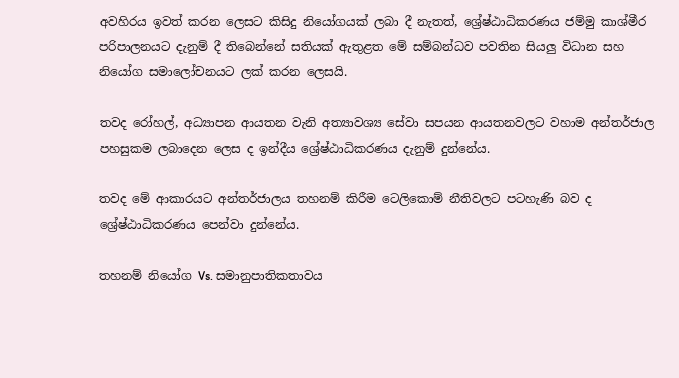අවහිරය ඉවත් කරන ලෙසට කිසිදු නියෝගයක් ලබා දී නැතත්, ශ්‍රේෂ්ඨාධිකරණය ජම්මු කාශ්මීර පරිපාලනයට දැනුම් දී තිබෙන්නේ සතියක් ඇතුළත මේ සම්බන්ධව පවතින සියලු විධාන සහ නියෝග සමාලෝචනයට ලක් කරන ලෙසයි.

තවද රෝහල්, අධ්‍යාපන ආයතන වැනි අත්‍යාවශ්‍ය සේවා සපයන ආයතනවලට වහාම අන්තර්ජාල පහසුකම ලබාදෙන ලෙස ද ඉන්දීය ශ්‍රේෂ්ඨාධිකරණය දැනුම් දුන්නේය.

තවද මේ ආකාරයට අන්තර්ජාලය තහනම් කිරීම ටෙලිකොම් නීතිවලට පටහැණි බව ද ශ්‍රේෂ්ඨාධිකරණය පෙන්වා දුන්නේය.

තහනම් නියෝග Vs. සමානුපාතිකතාවය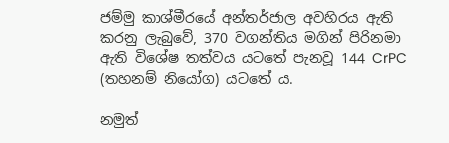ජම්මු කාශ්මීරයේ අන්තර්ජාල අවහිරය ඇති කරනු ලැබුවේ, 370 වගන්තිය මගින් පිරිනමා ඇති විශේෂ තත්වය යටතේ පැනවූ 144 CrPC (තහනම් නියෝග) යටතේ ය.

නමුත්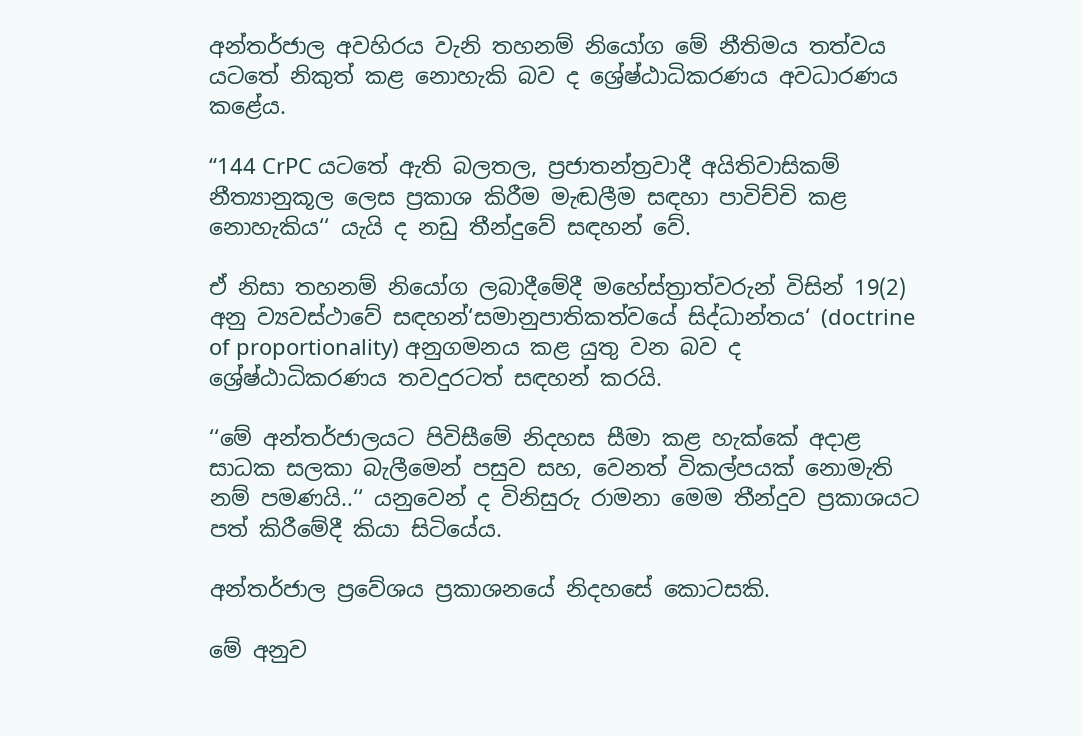අන්තර්ජාල අවහිරය වැනි තහනම් නියෝග මේ නීතිමය තත්වය යටතේ නිකුත් කළ නොහැකි බව ද ශ්‍රේෂ්ඨාධිකරණය අවධාරණය කළේය.

‘‘144 CrPC යටතේ ඇති බලතල, ප්‍රජාතන්ත්‍රවාදී අයිතිවාසිකම් නීත්‍යානුකූල ලෙස ප්‍රකාශ කිරීම මැඬලීම සඳහා පාවිච්චි කළ නොහැකිය‘‘ යැයි ද නඩු තීන්දුවේ සඳහන් වේ.

ඒ නිසා තහනම් නියෝග ලබාදීමේදී මහේස්ත්‍රාත්වරුන් විසින් 19(2) අනු ව්‍යවස්ථාවේ සඳහන්‘සමානුපාතිකත්වයේ සිද්ධාන්තය‘ (doctrine of proportionality) අනුගමනය කළ යුතු වන බව ද ශ්‍රේෂ්ඨාධිකරණය තවදුරටත් සඳහන් කරයි.

‘‘මේ අන්තර්ජාලයට පිවිසීමේ නිදහස සීමා කළ හැක්කේ අදාළ සාධක සලකා බැලීමෙන් පසුව සහ, වෙනත් විකල්පයක් නොමැති නම් පමණයි..‘‘ යනුවෙන් ද විනිසුරු රාමනා මෙම තීන්දුව ප්‍රකාශයට පත් කිරීමේදී කියා සිටියේය.

අන්තර්ජාල ප්‍රවේශය ප්‍රකාශනයේ නිදහසේ කොටසකි.

මේ අනුව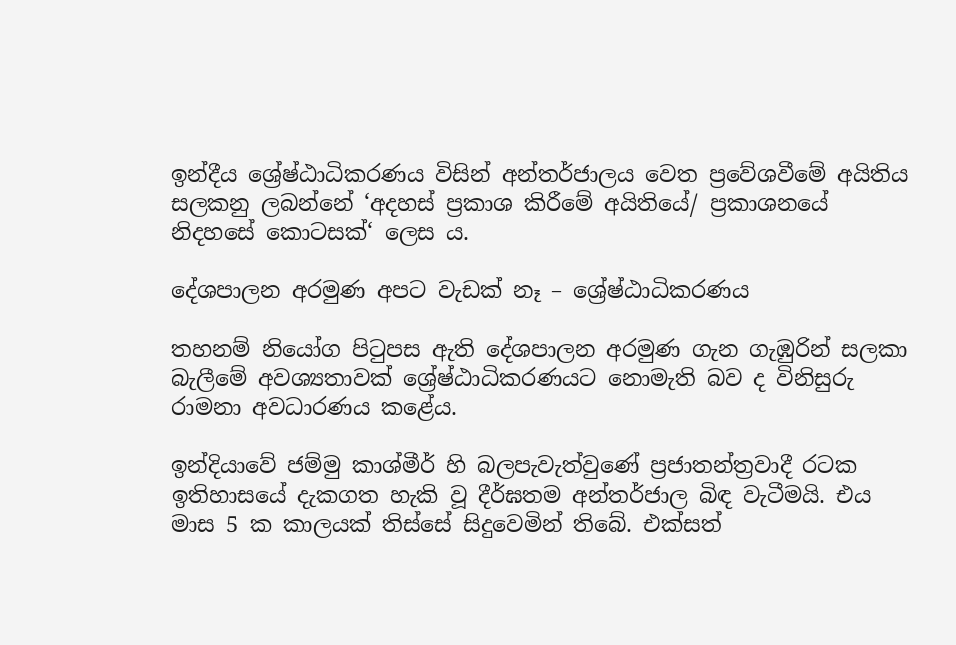ඉන්දීය ශ්‍රේෂ්ඨාධිකරණය විසින් අන්තර්ජාලය වෙත ප්‍රවේශවීමේ අයිතිය සලකනු ලබන්නේ ‘අදහස් ප්‍රකාශ කිරීමේ අයිතියේ/ ප්‍රකාශනයේ නිදහසේ කොටසක්‘ ලෙස ය.

දේශපාලන අරමුණ අපට වැඩක් නෑ – ශ්‍රේෂ්ඨාධිකරණය

තහනම් නියෝග පිටුපස ඇති දේශපාලන අරමුණ ගැන ගැඹුරින් සලකා බැලීමේ අවශ්‍යතාවක් ශ්‍රේෂ්ඨාධිකරණයට නොමැති බව ද විනිසුරු රාමනා අවධාරණය කළේය.

ඉන්දියාවේ ජම්මු කාශ්මීර් හි බලපැවැත්වුණේ ප්‍රජාතන්ත්‍රවාදී රටක ඉතිහාසයේ දැකගත හැකි වූ දීර්ඝතම අන්තර්ජාල බිඳ වැටීමයි. එය මාස 5 ක කාලයක් තිස්සේ සිදුවෙමින් තිබේ. එක්සත්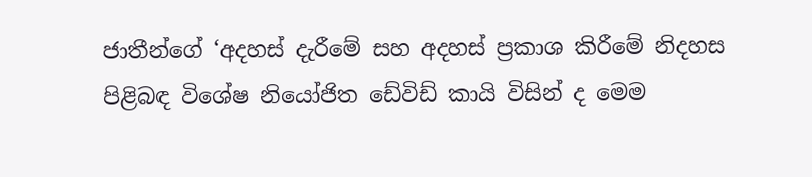ජාතීන්ගේ ‘අදහස් දැරීමේ සහ අදහස් ප්‍රකාශ කිරීමේ නිදහස පිළිබඳ විශේෂ නියෝජිත ඩේවිඩ් කායි විසින් ද මෙම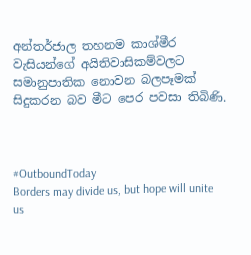අන්තර්ජාල තහනම කාශ්මීර වැසියන්ගේ අයිතිවාසිකම්වලට සමානුපාතික නොවන බලපෑමක් සිදුකරන බව මීට පෙර පවසා තිබිණි.



#OutboundToday
Borders may divide us, but hope will unite us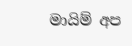මායිම් අප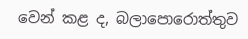වෙන් කළ ද, බලාපොරොත්තුව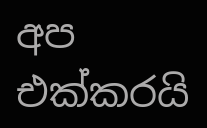අප එක්කරයි